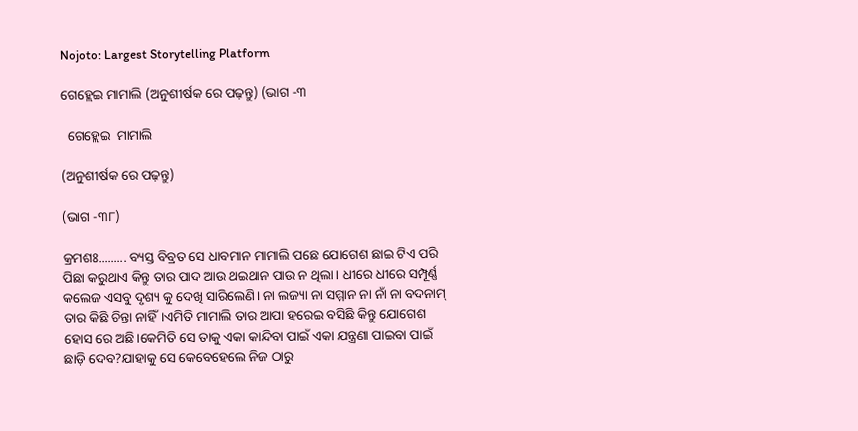Nojoto: Largest Storytelling Platform

ଗେହ୍ଲେଇ ମାମାଲି (ଅନୁଶୀର୍ଷକ ରେ ପଢ଼ନ୍ତୁ) (ଭାଗ -୩

  ଗେହ୍ଲେଇ  ମାମାଲି

(ଅନୁଶୀର୍ଷକ ରେ ପଢ଼ନ୍ତୁ)

(ଭାଗ -୩୮)

କ୍ରମଶଃ......... ବ୍ୟସ୍ତ ବିବ୍ରତ ସେ ଧାବମାନ ମାମାଲି ପଛେ ଯୋଗେଶ ଛାଇ ଟିଏ ପରି ପିଛା କରୁଥାଏ କିନ୍ତୁ ତାର ପାଦ ଆଉ ଥଇଥାନ ପାଉ ନ ଥିଲା। ଧୀରେ ଧୀରେ ସମ୍ପୂର୍ଣ୍ଣ କଲେଜ ଏସବୁ ଦୃଶ୍ୟ କୁ ଦେଖି ସାରିଲେଣି। ନା ଲଜ୍ୟା ନା ସମ୍ମାନ ନା ନାଁ ନା ବଦନାମ୍ ତାର କିଛି ଚିନ୍ତା ନାହିଁ।ଏମିତି ମାମାଲି ତାର ଆପା ହରେଇ ବସିଛି କିନ୍ତୁ ଯୋଗେଶ ହୋସ ରେ ଅଛି।କେମିତି ସେ ତାକୁ ଏକା କାନ୍ଦିବା ପାଇଁ ଏକା ଯନ୍ତ୍ରଣା ପାଇବା ପାଇଁ ଛାଡ଼ି ଦେବ?ଯାହାକୁ ସେ କେବେହେଲେ ନିଜ ଠାରୁ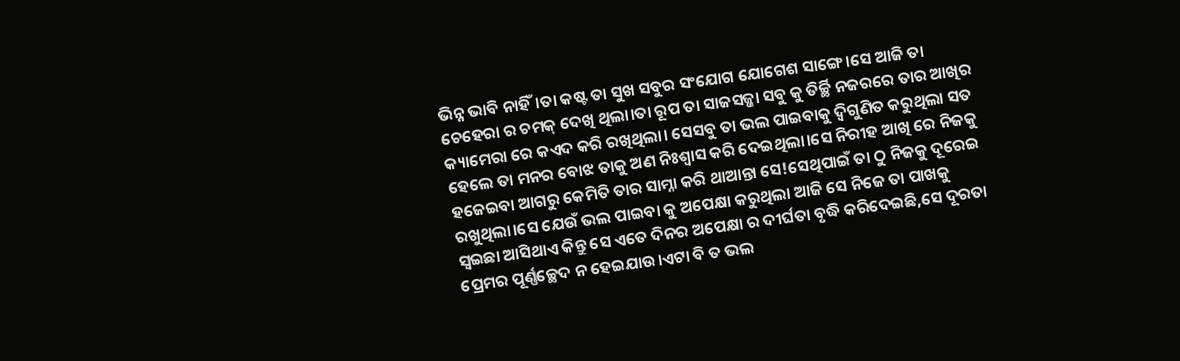ଭିନ୍ନ ଭାବି ନାହିଁ।ତା କଷ୍ଟ ତା ସୁଖ ସବୁର ସଂଯୋଗ ଯୋଗେଶ ସାଙ୍ଗେ।ସେ ଆଜି ତା ଚେହେରା ର ଚମକ୍ ଦେଖି ଥିଲା।ତା ରୂପ ତା ସାଜସଜ୍ଜା ସବୁ କୁ ତିର୍ଚ୍ଛି ନଜରରେ ତାର ଆଖିର କ୍ୟାମେରା ରେ କଏଦ କରି ରଖିଥିଲା। ସେସବୁ ତା ଭଲ ପାଇବାକୁ ଦ୍ଵିଗୁଣିତ କରୁଥିଲା ସତ ହେଲେ ତା ମନର ବୋଝ ତାକୁ ଅଣ ନିଃଶ୍ୱାସ କରି ଦେଇଥିଲା।ସେ ନିରୀହ ଆଖି ରେ ନିଜକୁ ହଜେଇବା ଆଗରୁ କେମିତି ତାର ସାମ୍ନା କରି ଥାଆନ୍ତା ସେ!ସେଥିପାଇଁ ତା ଠୁ ନିଜକୁ ଦୂରେଇ ରଖୁଥିଲା।ସେ ଯେଉଁ ଭଲ ପାଇବା କୁ ଅପେକ୍ଷା କରୁଥିଲା ଆଜି ସେ ନିଜେ ତା ପାଖକୁ ସ୍ୱଇଛା ଆସିଥାଏ କିନ୍ତୁ ସେ ଏତେ ଦିନର ଅପେକ୍ଷା ର ଦୀର୍ଘତା ବୃଦ୍ଧି କରିଦେଇଛି,ସେ ଦୂରତା ପ୍ରେମର ପୂର୍ଣ୍ଣଚ୍ଛେଦ ନ ହେଇଯାଉ।ଏଟା ବି ତ ଭଲ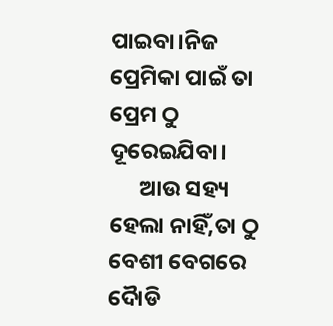ପାଇବା।ନିଜ ପ୍ରେମିକା ପାଇଁ ତା ପ୍ରେମ ଠୁ ଦୂରେଇଯିବା।
      ଆଉ ସହ୍ୟ ହେଲା ନାହିଁ,ତା ଠୁ ବେଶୀ ବେଗରେ ଦୋୖଡି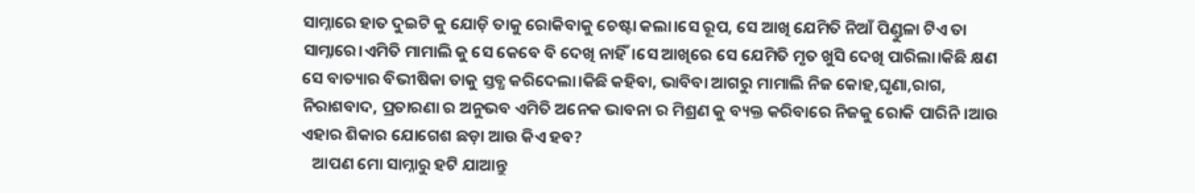ସାମ୍ନାରେ ହାତ ଦୁଇଟି କୁ ଯୋଡ଼ି ତାକୁ ରୋକିବାକୁ ଚେଷ୍ଟା କଲା।ସେ ରୂପ, ସେ ଆଖି ଯେମିତି ନିଆଁ ପିଣ୍ଡୁଳା ଟିଏ ତା ସାମ୍ନାରେ।ଏମିତି ମାମାଲି କୁ ସେ କେବେ ବି ଦେଖି ନାହିଁ।ସେ ଆଖିରେ ସେ ଯେମିତି ମୃତ ଖୁସି ଦେଖି ପାରିଲା।କିଛି କ୍ଷଣ ସେ ବାତ୍ୟାର ବିଭୀଷିକା ତାକୁ ସ୍ତବ୍ଧ କରିଦେଲା।କିଛି କହିବା, ଭାବିବା ଆଗରୁ ମାମାଲି ନିଜ କୋହ,ଘୃଣା,ରାଗ, ନିରାଶବାଦ, ପ୍ରତାରଣା ର ଅନୁଭବ ଏମିତି ଅନେକ ଭାବନା ର ମିଶ୍ରଣ କୁ ବ୍ୟକ୍ତ କରିବାରେ ନିଜକୁ ରୋକି ପାରିନି।ଆଉ ଏହାର ଶିକାର ଯୋଗେଶ ଛଡ଼ା ଆଉ କିଏ ହବ?
   ଆପଣ ମୋ ସାମ୍ନାରୁ ହଟି ଯାଆନ୍ତୁ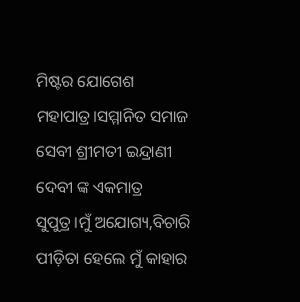ମିଷ୍ଟର ଯୋଗେଶ ମହାପାତ୍ର।ସମ୍ମାନିତ ସମାଜ ସେବୀ ଶ୍ରୀମତୀ ଇନ୍ଦ୍ରାଣୀ ଦେବୀ ଙ୍କ ଏକମାତ୍ର ସୁପୁତ୍ର।ମୁଁ ଅଯୋଗ୍ୟ,ବିଚାରି ପୀଡ଼ିତା ହେଲେ ମୁଁ କାହାର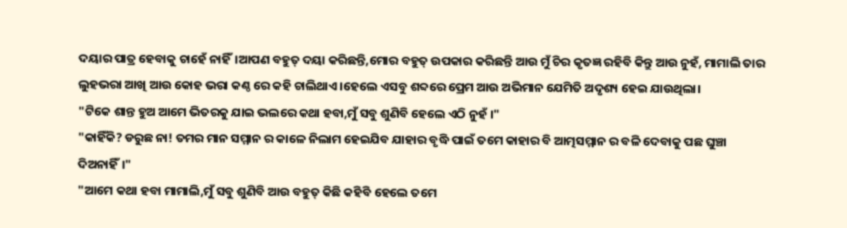ଦୟାର ପାତ୍ର ହେବାକୁ ଚାହେଁ ନାହିଁ।ଆପଣ ବହୁତ୍ ଦୟା କରିଛନ୍ତି,ମୋର ବହୁତ୍ ଉପକାର କରିଛନ୍ତି ଆଉ ମୁଁ ଚିର କୃତଜ୍ଞ ରହିବି କିନ୍ତୁ ଆଉ ନୁହଁ, ମାମାଲି ତାର ଲୁହଭରା ଆଖି ଆଉ କୋହ ଭରା କଣ୍ଠ ରେ କହି ଚାଲିଥାଏ।ହେଲେ ଏସବୁ ଶବ୍ଦରେ ପ୍ରେମ ଆଉ ଅଭିମାନ ଯେମିତି ଅଦୃଶ୍ୟ ହେଇ ଯାଉଥିଲା।
"ଟିକେ ଶାନ୍ତ ହୁଅ ଆମେ ଭିତରକୁ ଯାଇ ଭଲରେ କଥା ହବା,ମୁଁ ସବୁ ଶୁଣିବି ହେଲେ ଏଠି ନୁହଁ ।"
"କାହିଁକି? ଡରୁଛ ନା! ତମର ମାନ ସମ୍ମାନ ର କାଳେ ନିଲାମ ହେଇଯିବ ଯାହାର ବୃଦ୍ଧି ପାଇଁ ତମେ କାହାର ବି ଆତ୍ମସମ୍ମାନ ର ବଳି ଦେବାକୁ ପଛ ଘୁଞ୍ଚା ଦିଅନାହିଁ।"
"ଆମେ କଥା ହବା ମାମାଲି,ମୁଁ ସବୁ ଶୁଣିବି ଆଉ ବହୁତ୍ କିଛି କହିବି ହେଲେ ତମେ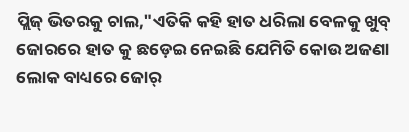ପ୍ଲିଜ୍ ଭିତରକୁ ଚାଲ,"ଏତିକି କହି ହାତ ଧରିଲା ବେଳକୁ ଖୁବ୍ ଜୋରରେ ହାତ କୁ ଛଡ଼େଇ ନେଇଛି ଯେମିତି କୋଉ ଅଜଣା ଲୋକ ବାଧ୍ୟରେ ଜୋର୍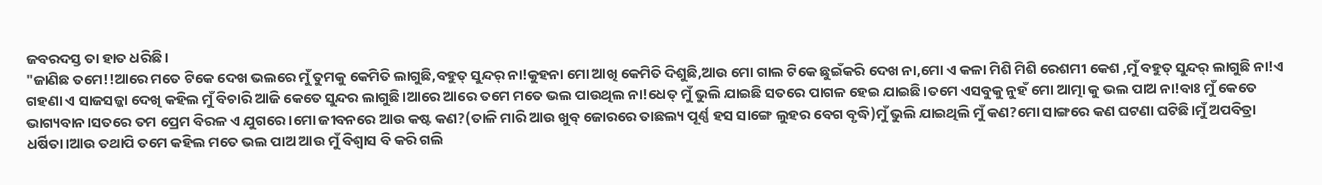ଜବରଦସ୍ତ ତା ହାତ ଧରିଛି।
"ଜାଣିଛ ତମେ!!ଆରେ ମତେ ଟିକେ ଦେଖ ଭଲରେ ମୁଁ ତୁମକୁ କେମିତି ଲାଗୁଛି,ବହୁତ୍ ସୁନ୍ଦର୍ ନା!କୁହନା ମୋ ଆଖି କେମିତି ଦିଶୁଛି,ଆଉ ମୋ ଗାଲ ଟିକେ ଛୁଇଁକରି ଦେଖ ନା,ମୋ ଏ କଳା ମିଶି ମିଶି ରେଶମୀ କେଶ ,ମୁଁ ବହୁତ୍ ସୁନ୍ଦର୍ ଲାଗୁଛି ନା!ଏ ଗହଣା ଏ ସାଜସଜ୍ଜା ଦେଖି କହିଲ ମୁଁ ବିଚାରି ଆଜି କେତେ ସୁନ୍ଦର ଲାଗୁଛି।ଆରେ ଆରେ ତମେ ମତେ ଭଲ ପାଉଥିଲ ନା!ଧେତ୍ ମୁଁ ଭୁଲି ଯାଇଛି ସତରେ ପାଗଳ ହେଇ ଯାଇଛି।ତମେ ଏସବୁକୁ ନୁହଁ ମୋ ଆତ୍ମା କୁ ଭଲ ପାଅ ନା!ବାଃ ମୁଁ କେତେ ଭାଗ୍ୟବାନ।ସତରେ ତମ ପ୍ରେମ ବିରଳ ଏ ଯୁଗରେ।ମୋ ଜୀବନରେ ଆଉ କଷ୍ଟ କଣ?(ତାଳି ମାରି ଆଉ ଖୁବ୍ ଜୋରରେ ତାଛଲ୍ୟ ପୂର୍ଣ୍ଣ ହସ ସାଙ୍ଗେ ଲୁହର ବେଗ ବୃଦ୍ଧି)ମୁଁ ଭୁଲି ଯାଇଥିଲି ମୁଁ କଣ?ମୋ ସାଙ୍ଗରେ କଣ ଘଟଣା ଘଟିଛି।ମୁଁ ଅପବିତ୍ରା ଧର୍ଷିତା।ଆଉ ତଥାପି ତମେ କହିଲ ମତେ ଭଲ ପାଅ ଆଉ ମୁଁ ବିଶ୍ବାସ ବି କରି ଗଲି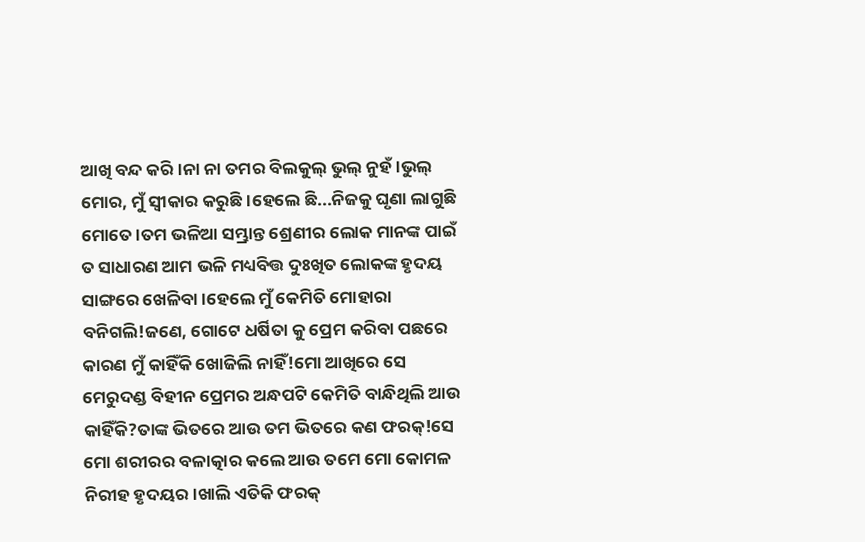ଆଖି ବନ୍ଦ କରି।ନା ନା ତମର ବିଲକୁଲ୍ ଭୁଲ୍ ନୁହଁ।ଭୁଲ୍ ମୋର, ମୁଁ ସ୍ବୀକାର କରୁଛି।ହେଲେ ଛି...ନିଜକୁ ଘୃଣା ଲାଗୁଛି ମୋତେ।ତମ ଭଳିଆ ସମ୍ଭ୍ରାନ୍ତ ଶ୍ରେଣୀର ଲୋକ ମାନଙ୍କ ପାଇଁ ତ ସାଧାରଣ ଆମ ଭଳି ମଧ୍ୟବିତ୍ତ ଦୁଃଖିତ ଲୋକଙ୍କ ହୃଦୟ ସାଙ୍ଗରେ ଖେଳିବା।ହେଲେ ମୁଁ କେମିତି ମୋହାରା ବନିଗଲି!ଜଣେ, ଗୋଟେ ଧର୍ଷିତା କୁ ପ୍ରେମ କରିବା ପଛରେ କାରଣ ମୁଁ କାହିଁକି ଖୋଜିଲି ନାହିଁ!ମୋ ଆଖିରେ ସେ ମେରୁଦଣ୍ଡ ବିହୀନ ପ୍ରେମର ଅନ୍ଧପଟି କେମିତି ବାନ୍ଧିଥିଲି ଆଉ କାହିଁକି?ତାଙ୍କ ଭିତରେ ଆଉ ତମ ଭିତରେ କଣ ଫରକ୍!ସେ ମୋ ଶରୀରର ବଳାତ୍କାର କଲେ ଆଉ ତମେ ମୋ କୋମଳ ନିରୀହ ହୃଦୟର।ଖାଲି ଏତିକି ଫରକ୍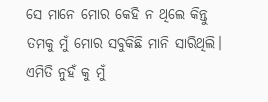ସେ ମାନେ ମୋର କେହି ନ ଥିଲେ କିନ୍ତୁ ତମକୁ ମୁଁ ମୋର ସବୁକିଛି ମାନି ସାରିଥିଲି। ଏମିତି ନୁହଁ କୁ ମୁଁ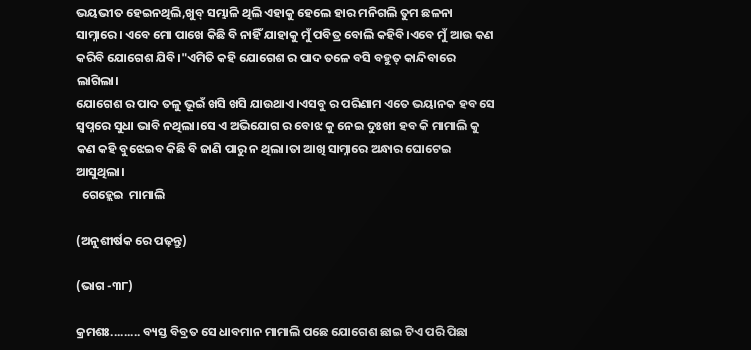ଭୟଭୀତ ହେଇନଥିଲି,ଖୁବ୍ ସମ୍ଭାଳି ଥିଲି ଏହାକୁ ହେଲେ ହାର ମନିଗଲି ତୁମ ଛଳନା ସାମ୍ନାରେ। ଏବେ ମୋ ପାଖେ କିଛି ବି ନାହିଁ ଯାହାକୁ ମୁଁ ପବିତ୍ର ବୋଲି କହିବି।ଏବେ ମୁଁ ଆଉ କଣ କରିବି ଯୋଗେଶ ଯିବି।"ଏମିତି କହି ଯୋଗେଶ ର ପାଦ ତଳେ ବସି ବହୁତ୍ କାନ୍ଦିବାରେ ଲାଗିଲା।
ଯୋଗେଶ ର ପାଦ ତଳୁ ଭୂଇଁ ଖସି ଖସି ଯାଉଥାଏ।ଏସବୁ ର ପରିଣାମ ଏତେ ଭୟାନକ ହବ ସେ ସ୍ୱପ୍ନରେ ସୁଧା ଭାବି ନଥିଲା।ସେ ଏ ଅଭିଯୋଗ ର ବୋଝ କୁ ନେଇ ଦୁଃଖୀ ହବ କି ମାମାଲି କୁ କଣ କହି ବୁଝେଇବ କିଛି ବି ଜାଣି ପାରୁ ନ ଥିଲା।ତା ଆଖି ସାମ୍ନାରେ ଅନ୍ଧାର ଘୋଟେଇ ଆସୁଥିଲା।
  ଗେହ୍ଲେଇ  ମାମାଲି

(ଅନୁଶୀର୍ଷକ ରେ ପଢ଼ନ୍ତୁ)

(ଭାଗ -୩୮)

କ୍ରମଶଃ......... ବ୍ୟସ୍ତ ବିବ୍ରତ ସେ ଧାବମାନ ମାମାଲି ପଛେ ଯୋଗେଶ ଛାଇ ଟିଏ ପରି ପିଛା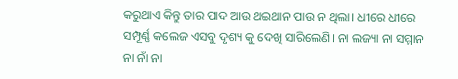କରୁଥାଏ କିନ୍ତୁ ତାର ପାଦ ଆଉ ଥଇଥାନ ପାଉ ନ ଥିଲା। ଧୀରେ ଧୀରେ ସମ୍ପୂର୍ଣ୍ଣ କଲେଜ ଏସବୁ ଦୃଶ୍ୟ କୁ ଦେଖି ସାରିଲେଣି। ନା ଲଜ୍ୟା ନା ସମ୍ମାନ ନା ନାଁ ନା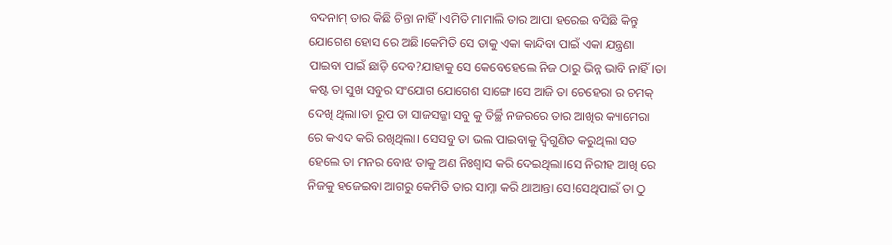ବଦନାମ୍ ତାର କିଛି ଚିନ୍ତା ନାହିଁ।ଏମିତି ମାମାଲି ତାର ଆପା ହରେଇ ବସିଛି କିନ୍ତୁ ଯୋଗେଶ ହୋସ ରେ ଅଛି।କେମିତି ସେ ତାକୁ ଏକା କାନ୍ଦିବା ପାଇଁ ଏକା ଯନ୍ତ୍ରଣା ପାଇବା ପାଇଁ ଛାଡ଼ି ଦେବ?ଯାହାକୁ ସେ କେବେହେଲେ ନିଜ ଠାରୁ ଭିନ୍ନ ଭାବି ନାହିଁ।ତା କଷ୍ଟ ତା ସୁଖ ସବୁର ସଂଯୋଗ ଯୋଗେଶ ସାଙ୍ଗେ।ସେ ଆଜି ତା ଚେହେରା ର ଚମକ୍ ଦେଖି ଥିଲା।ତା ରୂପ ତା ସାଜସଜ୍ଜା ସବୁ କୁ ତିର୍ଚ୍ଛି ନଜରରେ ତାର ଆଖିର କ୍ୟାମେରା ରେ କଏଦ କରି ରଖିଥିଲା। ସେସବୁ ତା ଭଲ ପାଇବାକୁ ଦ୍ଵିଗୁଣିତ କରୁଥିଲା ସତ ହେଲେ ତା ମନର ବୋଝ ତାକୁ ଅଣ ନିଃଶ୍ୱାସ କରି ଦେଇଥିଲା।ସେ ନିରୀହ ଆଖି ରେ ନିଜକୁ ହଜେଇବା ଆଗରୁ କେମିତି ତାର ସାମ୍ନା କରି ଥାଆନ୍ତା ସେ!ସେଥିପାଇଁ ତା ଠୁ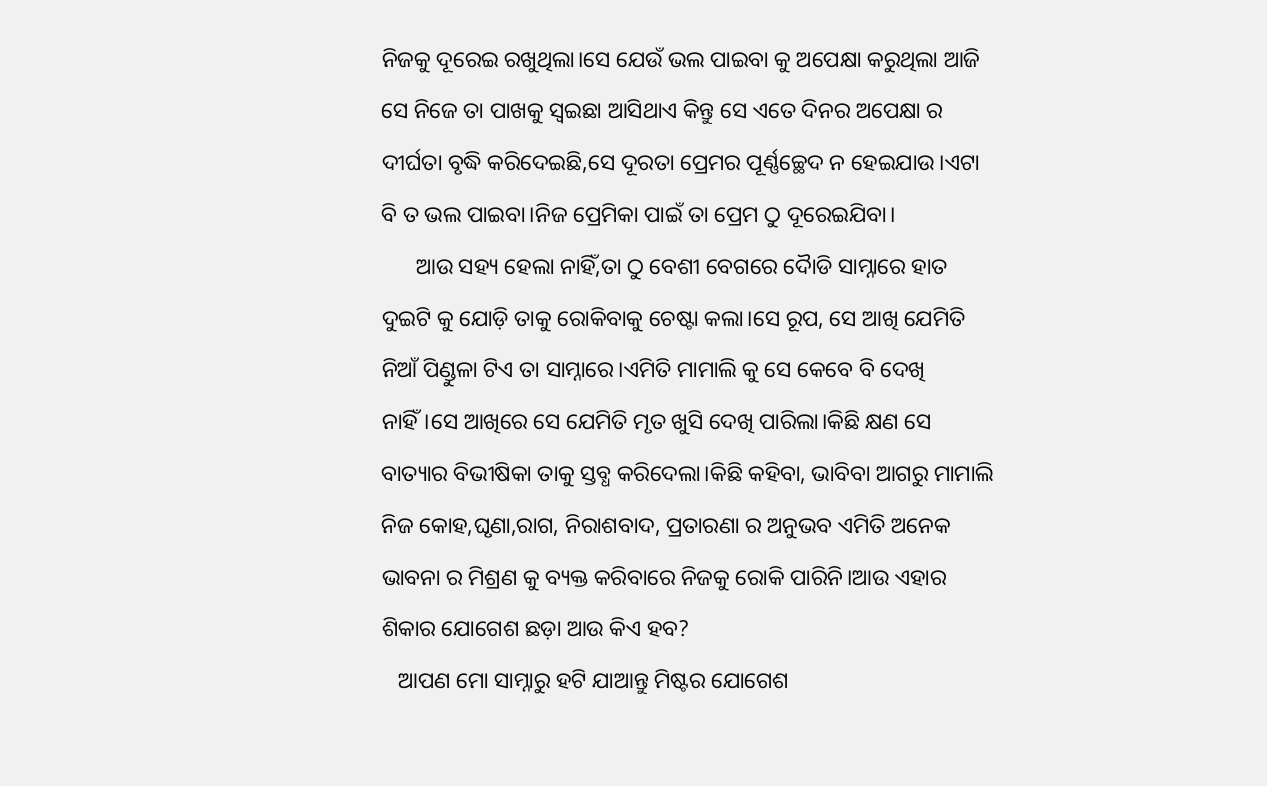ନିଜକୁ ଦୂରେଇ ରଖୁଥିଲା।ସେ ଯେଉଁ ଭଲ ପାଇବା କୁ ଅପେକ୍ଷା କରୁଥିଲା ଆଜି ସେ ନିଜେ ତା ପାଖକୁ ସ୍ୱଇଛା ଆସିଥାଏ କିନ୍ତୁ ସେ ଏତେ ଦିନର ଅପେକ୍ଷା ର ଦୀର୍ଘତା ବୃଦ୍ଧି କରିଦେଇଛି,ସେ ଦୂରତା ପ୍ରେମର ପୂର୍ଣ୍ଣଚ୍ଛେଦ ନ ହେଇଯାଉ।ଏଟା ବି ତ ଭଲ ପାଇବା।ନିଜ ପ୍ରେମିକା ପାଇଁ ତା ପ୍ରେମ ଠୁ ଦୂରେଇଯିବା।
      ଆଉ ସହ୍ୟ ହେଲା ନାହିଁ,ତା ଠୁ ବେଶୀ ବେଗରେ ଦୋୖଡି ସାମ୍ନାରେ ହାତ ଦୁଇଟି କୁ ଯୋଡ଼ି ତାକୁ ରୋକିବାକୁ ଚେଷ୍ଟା କଲା।ସେ ରୂପ, ସେ ଆଖି ଯେମିତି ନିଆଁ ପିଣ୍ଡୁଳା ଟିଏ ତା ସାମ୍ନାରେ।ଏମିତି ମାମାଲି କୁ ସେ କେବେ ବି ଦେଖି ନାହିଁ।ସେ ଆଖିରେ ସେ ଯେମିତି ମୃତ ଖୁସି ଦେଖି ପାରିଲା।କିଛି କ୍ଷଣ ସେ ବାତ୍ୟାର ବିଭୀଷିକା ତାକୁ ସ୍ତବ୍ଧ କରିଦେଲା।କିଛି କହିବା, ଭାବିବା ଆଗରୁ ମାମାଲି ନିଜ କୋହ,ଘୃଣା,ରାଗ, ନିରାଶବାଦ, ପ୍ରତାରଣା ର ଅନୁଭବ ଏମିତି ଅନେକ ଭାବନା ର ମିଶ୍ରଣ କୁ ବ୍ୟକ୍ତ କରିବାରେ ନିଜକୁ ରୋକି ପାରିନି।ଆଉ ଏହାର ଶିକାର ଯୋଗେଶ ଛଡ଼ା ଆଉ କିଏ ହବ?
   ଆପଣ ମୋ ସାମ୍ନାରୁ ହଟି ଯାଆନ୍ତୁ ମିଷ୍ଟର ଯୋଗେଶ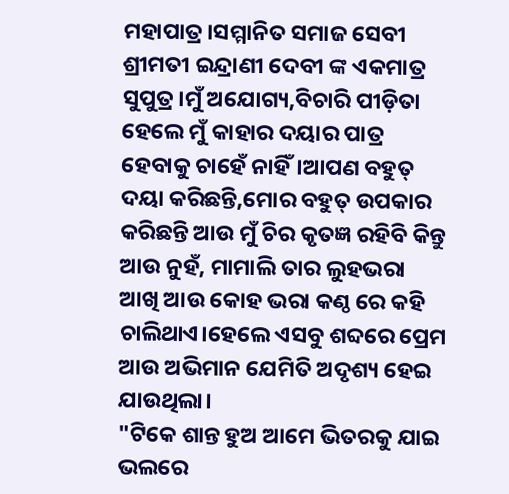ମହାପାତ୍ର।ସମ୍ମାନିତ ସମାଜ ସେବୀ ଶ୍ରୀମତୀ ଇନ୍ଦ୍ରାଣୀ ଦେବୀ ଙ୍କ ଏକମାତ୍ର ସୁପୁତ୍ର।ମୁଁ ଅଯୋଗ୍ୟ,ବିଚାରି ପୀଡ଼ିତା ହେଲେ ମୁଁ କାହାର ଦୟାର ପାତ୍ର ହେବାକୁ ଚାହେଁ ନାହିଁ।ଆପଣ ବହୁତ୍ ଦୟା କରିଛନ୍ତି,ମୋର ବହୁତ୍ ଉପକାର କରିଛନ୍ତି ଆଉ ମୁଁ ଚିର କୃତଜ୍ଞ ରହିବି କିନ୍ତୁ ଆଉ ନୁହଁ, ମାମାଲି ତାର ଲୁହଭରା ଆଖି ଆଉ କୋହ ଭରା କଣ୍ଠ ରେ କହି ଚାଲିଥାଏ।ହେଲେ ଏସବୁ ଶବ୍ଦରେ ପ୍ରେମ ଆଉ ଅଭିମାନ ଯେମିତି ଅଦୃଶ୍ୟ ହେଇ ଯାଉଥିଲା।
"ଟିକେ ଶାନ୍ତ ହୁଅ ଆମେ ଭିତରକୁ ଯାଇ ଭଲରେ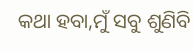କଥା ହବା,ମୁଁ ସବୁ ଶୁଣିବି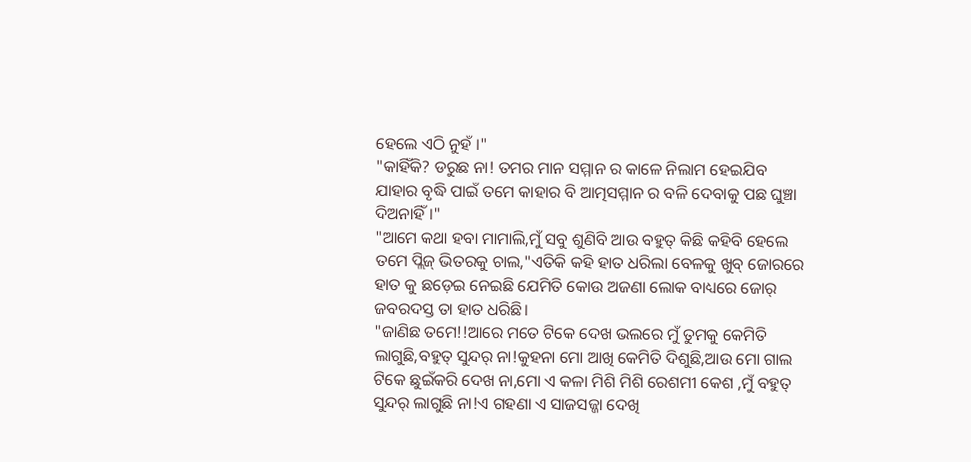ହେଲେ ଏଠି ନୁହଁ ।"
"କାହିଁକି? ଡରୁଛ ନା! ତମର ମାନ ସମ୍ମାନ ର କାଳେ ନିଲାମ ହେଇଯିବ ଯାହାର ବୃଦ୍ଧି ପାଇଁ ତମେ କାହାର ବି ଆତ୍ମସମ୍ମାନ ର ବଳି ଦେବାକୁ ପଛ ଘୁଞ୍ଚା ଦିଅନାହିଁ।"
"ଆମେ କଥା ହବା ମାମାଲି,ମୁଁ ସବୁ ଶୁଣିବି ଆଉ ବହୁତ୍ କିଛି କହିବି ହେଲେ ତମେ ପ୍ଲିଜ୍ ଭିତରକୁ ଚାଲ,"ଏତିକି କହି ହାତ ଧରିଲା ବେଳକୁ ଖୁବ୍ ଜୋରରେ ହାତ କୁ ଛଡ଼େଇ ନେଇଛି ଯେମିତି କୋଉ ଅଜଣା ଲୋକ ବାଧ୍ୟରେ ଜୋର୍ ଜବରଦସ୍ତ ତା ହାତ ଧରିଛି।
"ଜାଣିଛ ତମେ!!ଆରେ ମତେ ଟିକେ ଦେଖ ଭଲରେ ମୁଁ ତୁମକୁ କେମିତି ଲାଗୁଛି,ବହୁତ୍ ସୁନ୍ଦର୍ ନା!କୁହନା ମୋ ଆଖି କେମିତି ଦିଶୁଛି,ଆଉ ମୋ ଗାଲ ଟିକେ ଛୁଇଁକରି ଦେଖ ନା,ମୋ ଏ କଳା ମିଶି ମିଶି ରେଶମୀ କେଶ ,ମୁଁ ବହୁତ୍ ସୁନ୍ଦର୍ ଲାଗୁଛି ନା!ଏ ଗହଣା ଏ ସାଜସଜ୍ଜା ଦେଖି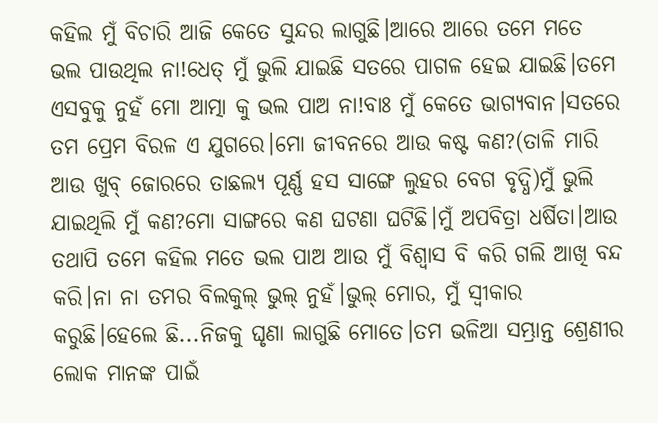କହିଲ ମୁଁ ବିଚାରି ଆଜି କେତେ ସୁନ୍ଦର ଲାଗୁଛି।ଆରେ ଆରେ ତମେ ମତେ ଭଲ ପାଉଥିଲ ନା!ଧେତ୍ ମୁଁ ଭୁଲି ଯାଇଛି ସତରେ ପାଗଳ ହେଇ ଯାଇଛି।ତମେ ଏସବୁକୁ ନୁହଁ ମୋ ଆତ୍ମା କୁ ଭଲ ପାଅ ନା!ବାଃ ମୁଁ କେତେ ଭାଗ୍ୟବାନ।ସତରେ ତମ ପ୍ରେମ ବିରଳ ଏ ଯୁଗରେ।ମୋ ଜୀବନରେ ଆଉ କଷ୍ଟ କଣ?(ତାଳି ମାରି ଆଉ ଖୁବ୍ ଜୋରରେ ତାଛଲ୍ୟ ପୂର୍ଣ୍ଣ ହସ ସାଙ୍ଗେ ଲୁହର ବେଗ ବୃଦ୍ଧି)ମୁଁ ଭୁଲି ଯାଇଥିଲି ମୁଁ କଣ?ମୋ ସାଙ୍ଗରେ କଣ ଘଟଣା ଘଟିଛି।ମୁଁ ଅପବିତ୍ରା ଧର୍ଷିତା।ଆଉ ତଥାପି ତମେ କହିଲ ମତେ ଭଲ ପାଅ ଆଉ ମୁଁ ବିଶ୍ବାସ ବି କରି ଗଲି ଆଖି ବନ୍ଦ କରି।ନା ନା ତମର ବିଲକୁଲ୍ ଭୁଲ୍ ନୁହଁ।ଭୁଲ୍ ମୋର, ମୁଁ ସ୍ବୀକାର କରୁଛି।ହେଲେ ଛି...ନିଜକୁ ଘୃଣା ଲାଗୁଛି ମୋତେ।ତମ ଭଳିଆ ସମ୍ଭ୍ରାନ୍ତ ଶ୍ରେଣୀର ଲୋକ ମାନଙ୍କ ପାଇଁ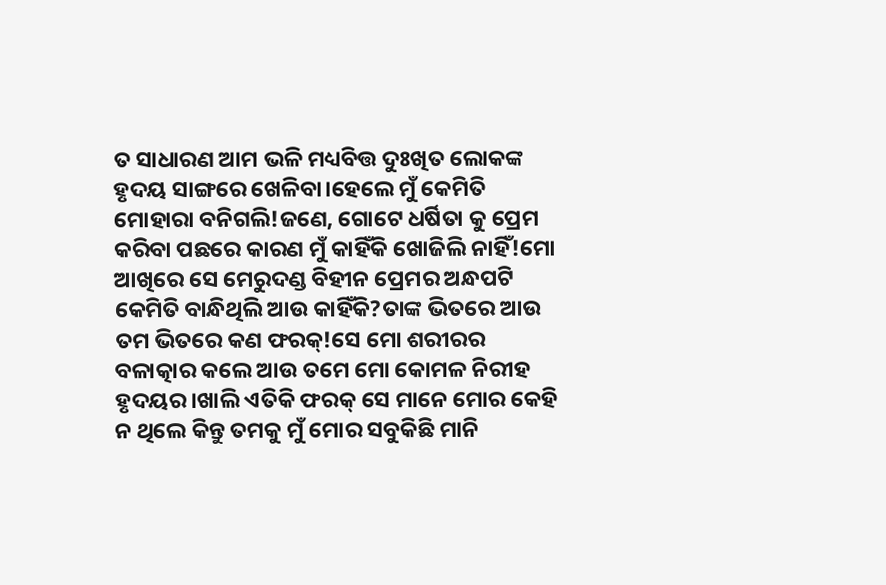ତ ସାଧାରଣ ଆମ ଭଳି ମଧ୍ୟବିତ୍ତ ଦୁଃଖିତ ଲୋକଙ୍କ ହୃଦୟ ସାଙ୍ଗରେ ଖେଳିବା।ହେଲେ ମୁଁ କେମିତି ମୋହାରା ବନିଗଲି!ଜଣେ, ଗୋଟେ ଧର୍ଷିତା କୁ ପ୍ରେମ କରିବା ପଛରେ କାରଣ ମୁଁ କାହିଁକି ଖୋଜିଲି ନାହିଁ!ମୋ ଆଖିରେ ସେ ମେରୁଦଣ୍ଡ ବିହୀନ ପ୍ରେମର ଅନ୍ଧପଟି କେମିତି ବାନ୍ଧିଥିଲି ଆଉ କାହିଁକି?ତାଙ୍କ ଭିତରେ ଆଉ ତମ ଭିତରେ କଣ ଫରକ୍!ସେ ମୋ ଶରୀରର ବଳାତ୍କାର କଲେ ଆଉ ତମେ ମୋ କୋମଳ ନିରୀହ ହୃଦୟର।ଖାଲି ଏତିକି ଫରକ୍ ସେ ମାନେ ମୋର କେହି ନ ଥିଲେ କିନ୍ତୁ ତମକୁ ମୁଁ ମୋର ସବୁକିଛି ମାନି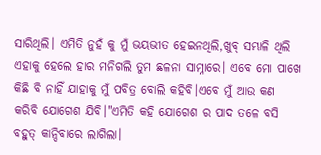ସାରିଥିଲି। ଏମିତି ନୁହଁ କୁ ମୁଁ ଭୟଭୀତ ହେଇନଥିଲି,ଖୁବ୍ ସମ୍ଭାଳି ଥିଲି ଏହାକୁ ହେଲେ ହାର ମନିଗଲି ତୁମ ଛଳନା ସାମ୍ନାରେ। ଏବେ ମୋ ପାଖେ କିଛି ବି ନାହିଁ ଯାହାକୁ ମୁଁ ପବିତ୍ର ବୋଲି କହିବି।ଏବେ ମୁଁ ଆଉ କଣ କରିବି ଯୋଗେଶ ଯିବି।"ଏମିତି କହି ଯୋଗେଶ ର ପାଦ ତଳେ ବସି ବହୁତ୍ କାନ୍ଦିବାରେ ଲାଗିଲା।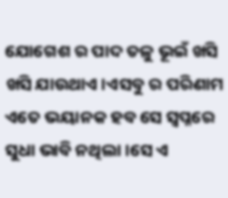ଯୋଗେଶ ର ପାଦ ତଳୁ ଭୂଇଁ ଖସି ଖସି ଯାଉଥାଏ।ଏସବୁ ର ପରିଣାମ ଏତେ ଭୟାନକ ହବ ସେ ସ୍ୱପ୍ନରେ ସୁଧା ଭାବି ନଥିଲା।ସେ ଏ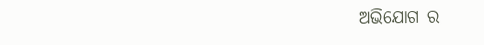ଅଭିଯୋଗ ର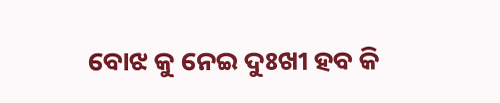ବୋଝ କୁ ନେଇ ଦୁଃଖୀ ହବ କି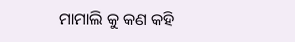ମାମାଲି କୁ କଣ କହି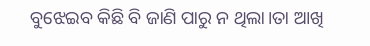ବୁଝେଇବ କିଛି ବି ଜାଣି ପାରୁ ନ ଥିଲା।ତା ଆଖି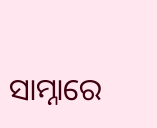ସାମ୍ନାରେ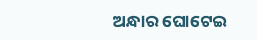ଅନ୍ଧାର ଘୋଟେଇ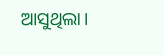ଆସୁଥିଲା।